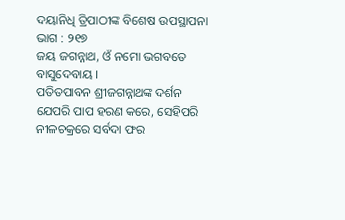ଦୟାନିଧି ତ୍ରିପାଠୀଙ୍କ ବିଶେଷ ଉପସ୍ଥାପନା ଭାଗ : ୨୧୭
ଜୟ ଜଗନ୍ନାଥ, ଓଁ ନମୋ ଭଗବତେ ବାସୁଦେବାୟ ।
ପତିତପାବନ ଶ୍ରୀଜଗନ୍ନାଥଙ୍କ ଦର୍ଶନ ଯେପରି ପାପ ହରଣ କରେ, ସେହିପରି ନୀଳଚକ୍ରରେ ସର୍ବଦା ଫର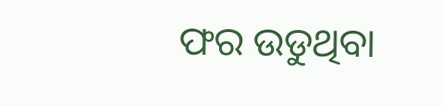ଫର ଉଡୁଥିବା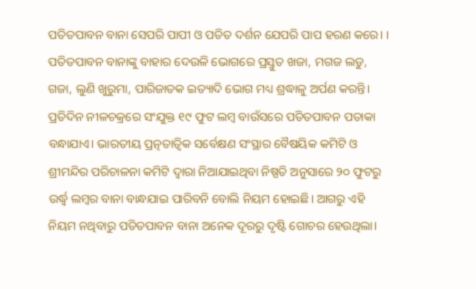ପତିତପାବନ ବାନା ସେପରି ପାପୀ ଓ ପତିତ ଦର୍ଶନ ଯେପରି ପାପ ହରଣ କରେ। । ପତିତପାବନ ବାନାଙ୍କୁ ବାହାର ଦେଉଳି ଭୋଗରେ ପ୍ରସ୍ତୁତ ଖଜା, ମଗଜ ଲଡୁ, ଗଜା, ଲୁଣି ଖୁରୁମା, ପାରିଜାତକ ଇତ୍ୟାଦି ଭୋଗ ମଧ୍ୟ ଶ୍ରଦ୍ଧାଳୁ ଅର୍ପଣ କରନ୍ତି। ପ୍ରତିଦିନ ନୀଳଚକ୍ରରେ ସଂଯୁକ୍ତ ୧୯ ଫୁଟ ଲମ୍ବ ବାଉଁସରେ ପତିତପାବନ ପତାକା ବନ୍ଧାଯାଏ। ଭାରତୀୟ ପ୍ରତ୍ନତାତ୍ୱିକ ସର୍ବେକ୍ଷଣ ସଂସ୍ଥାର ବୈଷୟିକ କମିଟି ଓ ଶ୍ରୀମନ୍ଦିର ପରିଚାଳନା କମିଟି ଦ୍ୱାରା ନିଆଯାଇଥିବା ନିଷ୍ପତି ଅନୁସାରେ ୨୦ ଫୁଟରୁ ଉର୍ଦ୍ଧ୍ଵ ଲମ୍ବର ବାନା ବାନ୍ଧଯାଇ ପାରିବନି ବୋଲି ନିୟମ ହୋଇଛି। ଆଗରୁ ଏହି ନିୟମ ନଥିବାରୁ ପତିତପାବନ ବାନା ଅନେକ ଦୂରରୁ ଦୃଷ୍ଟି ଗୋଚର ହେଉଥିଲା।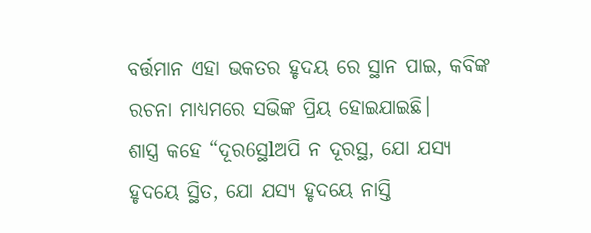ବର୍ତ୍ତମାନ ଏହା ଭକତର ହୃଦୟ ରେ ସ୍ଥାନ ପାଇ, କବିଙ୍କ ରଚନା ମାଧ୍ୟମରେ ସଭିଙ୍କ ପ୍ରିୟ ହୋଇଯାଇଛି।
ଶାସ୍ତ୍ର କହେ “ଦୂର6ସ୍ଥlଅପି ନ ଦୂରସ୍ଥ, ଯୋ ଯସ୍ୟ ହୃଦୟେ ସ୍ଥିତ, ଯୋ ଯସ୍ୟ ହୃଦୟେ ନାସ୍ତି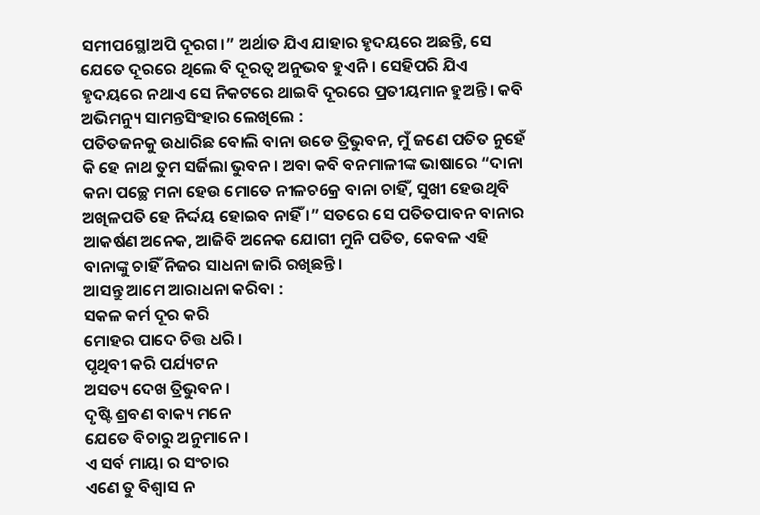ସମୀପ6ସ୍ଥlଅପି ଦୂରଗ।” ଅର୍ଥାତ ଯିଏ ଯାହାର ହୃଦୟରେ ଅଛନ୍ତି, ସେ ଯେତେ ଦୂରରେ ଥିଲେ ବି ଦୂରତ୍ୱ ଅନୁଭବ ହୁଏନି। ସେହିପରି ଯିଏ ହୃଦୟରେ ନଥାଏ ସେ ନିକଟରେ ଥାଇବି ଦୂରରେ ପ୍ରତୀୟମାନ ହୁଅନ୍ତି। କବି ଅଭିମନ୍ୟୁ ସାମନ୍ତସିଂହାର ଲେଖିଲେ :
ପତିତଜନକୁ ଉଧାରିଛ ବୋଲି ବାନା ଉଡେ ତ୍ରିଭୁବନ, ମୁଁ ଜଣେ ପତିତ ନୁହେଁ କି ହେ ନାଥ ତୁମ ସର୍ଜିଲା ଭୁବନ। ଅବା କବି ବନମାଳୀଙ୍କ ଭାଷାରେ “ଦାନା କନା ପଚ୍ଛେ ମନା ହେଉ ମୋତେ ନୀଳଚ6କ୍ର ବାନା ଚାହିଁ, ସୁଖୀ ହେଉଥିବି ଅଖିଳପତି ହେ ନିର୍ଦ୍ଦୟ ହୋଇବ ନାହିଁ ।” ସତରେ ସେ ପତିତପାବନ ବାନାର ଆକର୍ଷଣ ଅନେକ, ଆଜିବି ଅନେକ ଯୋଗୀ ମୁନି ପତିତ, କେବଳ ଏହି ବାନାଙ୍କୁ ଚାହିଁ ନିଜର ସାଧନା ଜାରି ରଖିଛନ୍ତି।
ଆସନ୍ତୁ ଆମେ ଆରାଧନା କରିବା :
ସକଳ କର୍ମ ଦୂର କରି
ମୋହର ପାଦେ ଚିତ୍ତ ଧରି ।
ପୃଥିବୀ କରି ପର୍ଯ୍ୟଟନ
ଅସତ୍ୟ ଦେଖ ତ୍ରିଭୁବନ ।
ଦୃଷ୍ଟି ଶ୍ରବଣ ବାକ୍ୟ ମନେ
ଯେତେ ବିଚାରୁ ଅନୁମାନେ ।
ଏ ସର୍ବ ମାୟା ର ସଂଚାର
ଏଣେ ତୁ ବିଶ୍ୱାସ ନ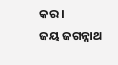କର ।
ଜୟ ଜଗନ୍ନାଥ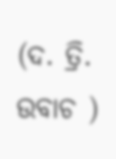(ଦ. ତ୍ରି. ଉବାଚ )